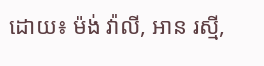ដោយ៖ ម៉ង់ វ៉ាលី, អាន រស្មី,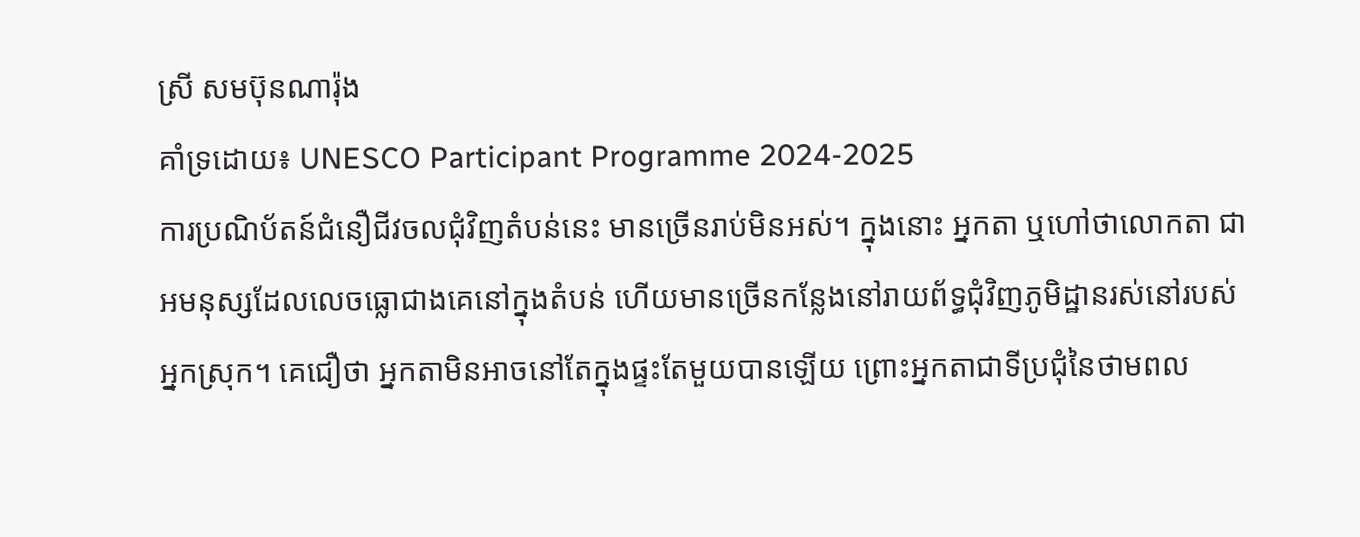ស្រី សមប៊ុនណារ៉ុង
គាំទ្រដោយ៖ UNESCO Participant Programme 2024-2025
ការប្រណិប័តន៍ជំនឿជីវចលជុំវិញតំបន់នេះ មានច្រើនរាប់មិនអស់។ ក្នុងនោះ អ្នកតា ឬហៅថាលោកតា ជាអមនុស្សដែលលេចធ្លោជាងគេនៅក្នុងតំបន់ ហើយមានច្រើនកន្លែងនៅរាយព័ទ្ធជុំវិញភូមិដ្ឋានរស់នៅរបស់អ្នកស្រុក។ គេជឿថា អ្នកតាមិនអាចនៅតែក្នុងផ្ទះតែមួយបានឡើយ ព្រោះអ្នកតាជាទីប្រជុំនៃថាមពល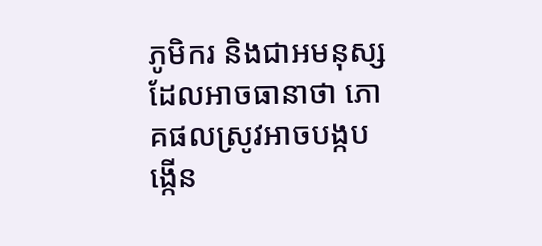ភូមិករ និងជាអមនុស្សដែលអាចធានាថា ភោគផលស្រូវអាចបង្កបង្កើន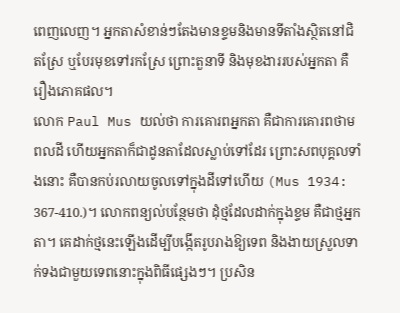ពេញលេញ។ អ្នកតាសំខាន់ៗតែងមានខ្ទមនិងមានទីតាំងស្ថិតនៅជិតស្រែ ឬបែរមុខទៅរកស្រែ ព្រោះតួនាទី និងមុខងាររបស់អ្នកតា គឺរឿងភោគផល។
លោក Paul Mus យល់ថា ការគោរពអ្នកតា គឺជាការគោរពថាមពលដី ហើយអ្នកតាក៏ជាដូនតាដែលស្លាប់ទៅដែរ ព្រោះសពបុគ្គលទាំងនោះ គឺបានកប់រលាយចូលទៅក្នុងដីទៅហើយ (Mus 1934: 367-410.)។ លោកពន្យល់បន្ថែមថា ដុំថ្មដែលដាក់ក្នុងខ្ទម គឺជាថ្មអ្នកតា។ គេដាក់ថ្មនេះឡើងដើម្បីបង្កើតរូបរាងឱ្យទេព និងងាយស្រួលទាក់ទងជាមួយទេពនោះក្នុងពិធីផ្សេងៗ។ ប្រសិន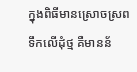ក្នុងពិធីមានស្រោចស្រពទឹកលើដុំថ្ម គឺមានន័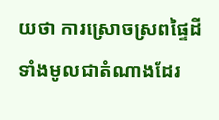យថា ការស្រោចស្រពផ្ទៃដីទាំងមូលជាតំណាងដែរ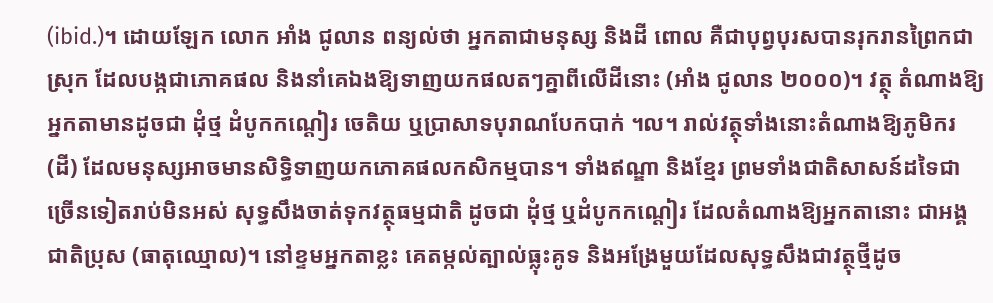(ibid.)។ ដោយឡែក លោក អាំង ជូលាន ពន្យល់ថា អ្នកតាជាមនុស្ស និងដី ពោល គឺជាបុព្វបុរសបានរុករានព្រៃកជាស្រុក ដែលបង្កជាភោគផល និងនាំគេឯងឱ្យទាញយកផលតៗគ្នាពីលើដីនោះ (អាំង ជូលាន ២០០០)។ វត្ថុ តំណាងឱ្យអ្នកតាមានដូចជា ដុំថ្ម ដំបូកកណ្តៀរ ចេតិយ ឬប្រាសាទបុរាណបែកបាក់ ។ល។ រាល់វត្ថុទាំងនោះតំណាងឱ្យភូមិករ (ដី) ដែលមនុស្សអាចមានសិទ្ធិទាញយកភោគផលកសិកម្មបាន។ ទាំងឥណ្ឌា និងខ្មែរ ព្រមទាំងជាតិសាសន៍ដទៃជាច្រើនទៀតរាប់មិនអស់ សុទ្ធសឹងចាត់ទុកវត្ថុធម្មជាតិ ដូចជា ដុំថ្ម ឬដំបូកកណ្តៀរ ដែលតំណាងឱ្យអ្នកតានោះ ជាអង្គជាតិប្រុស (ធាតុឈ្មោល)។ នៅខ្ទមអ្នកតាខ្លះ គេតម្កល់ត្បាល់ធ្លុះគូទ និងអង្រែមួយដែលសុទ្ធសឹងជាវត្ថុថ្មីដូច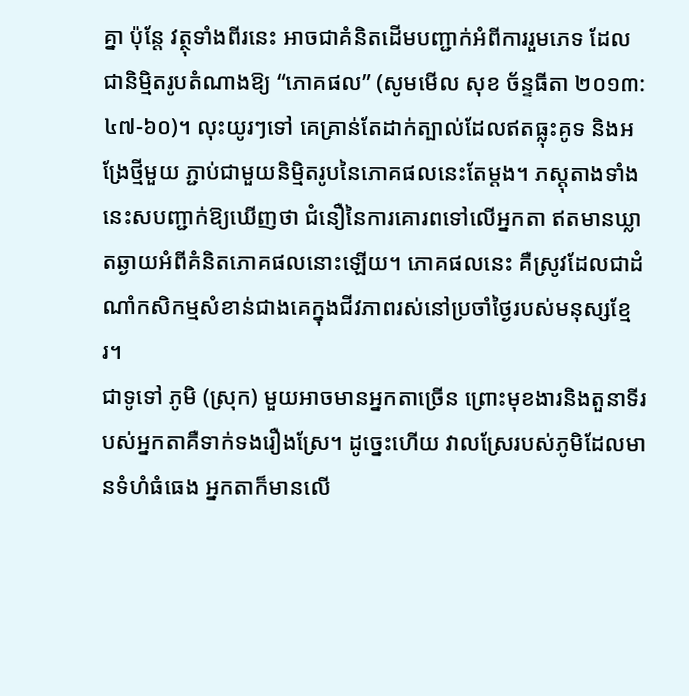គ្នា ប៉ុន្តែ វត្ថុទាំងពីរនេះ អាចជាគំនិតដើមបញ្ជាក់អំពីការរួមភេទ ដែលជានិម្មិតរូបតំណាងឱ្យ “ភោគផល” (សូមមើល សុខ ច័ន្ទធីតា ២០១៣: ៤៧-៦០)។ លុះយូរៗទៅ គេគ្រាន់តែដាក់ត្បាល់ដែលឥតធ្លុះគូទ និងអង្រែថ្មីមួយ ភ្ជាប់ជាមួយនិមិ្មតរូបនៃភោគផលនេះតែម្តង។ ភស្តុតាងទាំងនេះសបញ្ជាក់ឱ្យឃើញថា ជំនឿនៃការគោរពទៅលើអ្នកតា ឥតមានឃ្លាតឆ្ងាយអំពីគំនិតភោគផលនោះឡើយ។ ភោគផលនេះ គឺស្រូវដែលជាដំណាំកសិកម្មសំខាន់ជាងគេក្នុងជីវភាពរស់នៅប្រចាំថ្ងៃរបស់មនុស្សខ្មែរ។
ជាទូទៅ ភូមិ (ស្រុក) មួយអាចមានអ្នកតាច្រើន ព្រោះមុខងារនិងតួនាទីរបស់អ្នកតាគឺទាក់ទងរឿងស្រែ។ ដូច្នេះហើយ វាលស្រែរបស់ភូមិដែលមានទំហំធំធេង អ្នកតាក៏មានលើ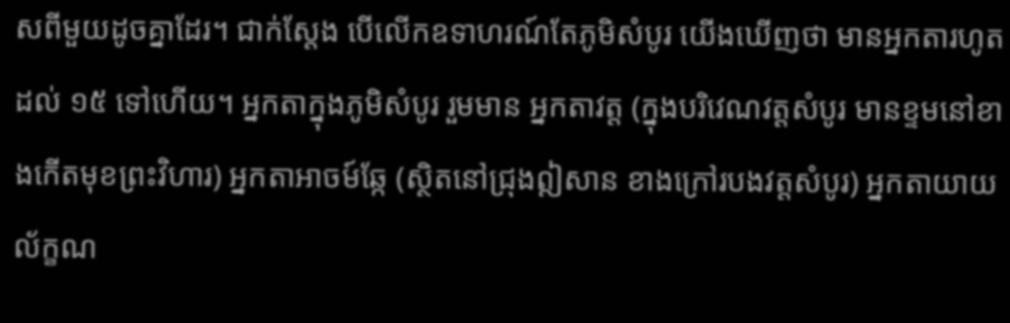សពីមួយដូចគ្នាដែរ។ ជាក់ស្តែង បើលើកឧទាហរណ៍តែភូមិសំបូរ យើងឃើញថា មានអ្នកតារហូតដល់ ១៥ ទៅហើយ។ អ្នកតាក្នុងភូមិសំបូរ រួមមាន អ្នកតាវត្ត (ក្នុងបរិវេណវត្តសំបូរ មានខ្ទមនៅខាងកើតមុខព្រះវិហារ) អ្នកតាអាចម៍ឆ្កែ (ស្ថិតនៅជ្រុងឦសាន ខាងក្រៅរបងវត្តសំបូរ) អ្នកតាយាយល័ក្ខណ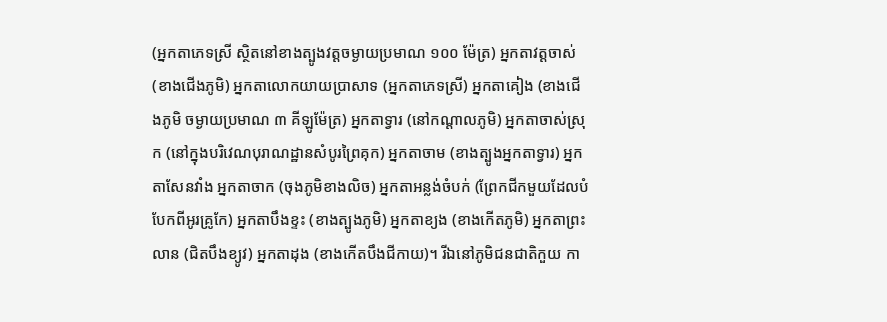(អ្នកតាភេទស្រី ស្ថិតនៅខាងត្បូងវត្តចម្ងាយប្រមាណ ១០០ ម៉ែត្រ) អ្នកតាវត្តចាស់ (ខាងជើងភូមិ) អ្នកតាលោកយាយប្រាសាទ (អ្នកតាភេទស្រី) អ្នកតាគៀង (ខាងជើងភូមិ ចម្ងាយប្រមាណ ៣ គីឡូម៉ែត្រ) អ្នកតាទ្វារ (នៅកណ្តាលភូមិ) អ្នកតាចាស់ស្រុក (នៅក្នុងបរិវេណបុរាណដ្ឋានសំបូរព្រៃគុក) អ្នកតាចាម (ខាងត្បូងអ្នកតាទ្វារ) អ្នកតាសែនវាំង អ្នកតាចាក (ចុងភូមិខាងលិច) អ្នកតាអន្លង់ចំបក់ (ព្រែកជីកមួយដែលបំបែកពីអូរគ្រូកែ) អ្នកតាបឹងខ្ទះ (ខាងត្បូងភូមិ) អ្នកតាខ្យង (ខាងកើតភូមិ) អ្នកតាព្រះលាន (ជិតបឹងខ្យូវ) អ្នកតាដុង (ខាងកើតបឹងជីកាយ)។ រីឯនៅភូមិជនជាតិកួយ កា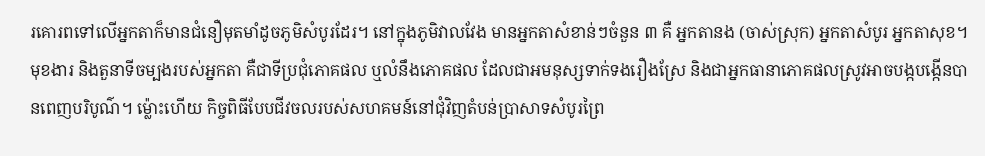រគោរពទៅលើអ្នកតាក៏មានជំនឿមុតមាំដូចភូមិសំបូរដែរ។ នៅក្នុងភូមិវាលវែង មានអ្នកតាសំខាន់ៗចំនួន ៣ គឺ អ្នកតានង (ចាស់ស្រុក) អ្នកតាសំបូរ អ្នកតាសុខ។
មុខងារ និងតួនាទីចម្បងរបស់អ្នកតា គឺជាទីប្រជុំភោគផល ឬលំនឹងភោគផល ដែលជាអមនុស្សទាក់ទងរឿងស្រែ និងជាអ្នកធានាភោគផលស្រូវអាចបង្កបង្កើនបានពេញបរិបូណ៌។ ម្ល៉ោះហើយ កិច្ចពិធីបែបជីវចលរបស់សហគមន៍នៅជុំវិញតំបន់ប្រាសាទសំបូរព្រៃ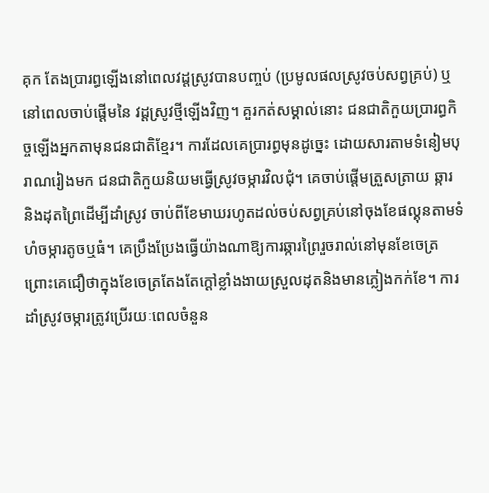គុក តែងប្រារព្ធឡើងនៅពេលវដ្តស្រូវបានបញ្ចប់ (ប្រមូលផលស្រូវចប់សព្វគ្រប់) ឬនៅពេលចាប់ផ្តើមនៃ វដ្តស្រូវថ្មីឡើងវិញ។ គួរកត់សម្គាល់នោះ ជនជាតិកួយប្រារព្ធកិច្ចឡើងអ្នកតាមុនជនជាតិខ្មែរ។ ការដែលគេប្រារព្ធមុនដូច្នេះ ដោយសារតាមទំនៀមបុរាណរៀងមក ជនជាតិកួយនិយមធ្វើស្រូវចម្ការវិលជុំ។ គេចាប់ផ្តើមត្រួសត្រាយ ឆ្ការ និងដុតព្រៃដើម្បីដាំស្រូវ ចាប់ពីខែមាឃរហូតដល់ចប់សព្វគ្រប់នៅចុងខែផល្គុនតាមទំហំចម្ការតូចឬធំ។ គេប្រឹងប្រែងធ្វើយ៉ាងណាឱ្យការឆ្ការព្រៃរួចរាល់នៅមុនខែចេត្រ ព្រោះគេជឿថាក្នុងខែចេត្រតែងតែក្តៅខ្លាំងងាយស្រួលដុតនិងមានភ្លៀងកក់ខែ។ ការដាំស្រូវចម្ការត្រូវប្រើរយៈពេលចំនួន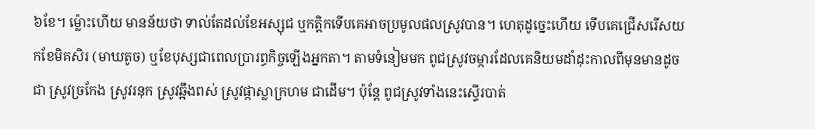៦ខែ។ ម្ល៉ោះហើយ មានន័យថា ទាល់តែដល់ខែអស្សុជ ឬកត្តិកទើបគេអាចប្រមូលផលស្រូវបាន។ ហេតុដូច្នេះហើយ ទើបគេជ្រើសរើសយកខែមិគសិរ (មាឃតូច) ឬខែបុស្សជាពេលប្រារព្ធកិច្ចឡើងអ្នកតា។ តាមទំនៀមមក ពូជស្រូវចម្ការដែលគេនិយមដាំដុះកាលពីមុនមានដូចជា ស្រូវច្រកែង ស្រូវរនុក ស្រូវឆ្អឹងពស់ ស្រូវផ្កាស្លាក្រហម ជាដើម។ ប៉ុន្តែ ពូជស្រូវទាំងនេះស្ទើរបាត់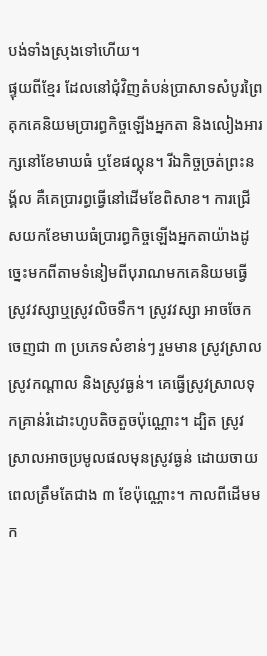បង់ទាំងស្រុងទៅហើយ។
ផ្ទុយពីខ្មែរ ដែលនៅជុំវិញតំបន់ប្រាសាទសំបូរព្រៃគុកគេនិយមប្រារព្ធកិច្ចឡើងអ្នកតា និងលៀងអារក្សនៅខែមាឃធំ ឬខែផល្គុន។ រីឯកិច្ចច្រត់ព្រះនង្គ័ល គឺគេប្រារព្ធធ្វើនៅដើមខែពិសាខ។ ការជ្រើសយកខែមាឃធំប្រារព្ធកិច្ចឡើងអ្នកតាយ៉ាងដូច្នេះមកពីតាមទំនៀមពីបុរាណមកគេនិយមធ្វើស្រូវវស្សាឬស្រូវលិចទឹក។ ស្រូវវស្សា អាចចែកចេញជា ៣ ប្រភេទសំខាន់ៗ រួមមាន ស្រូវស្រាល ស្រូវកណ្តាល និងស្រូវធ្ងន់។ គេធ្វើស្រូវស្រាលទុកគ្រាន់រំដោះហូបតិចតួចប៉ុណ្ណោះ។ ដ្បិត ស្រូវស្រាលអាចប្រមូលផលមុនស្រូវធ្ងន់ ដោយចាយពេលត្រឹមតែជាង ៣ ខែប៉ុណ្ណោះ។ កាលពីដើមមក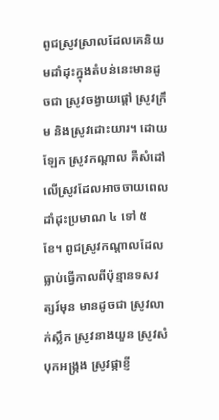ពូជស្រូវស្រាលដែលគេនិយមដាំដុះក្នុងតំបន់នេះមានដូចជា ស្រូវចង្វាយផ្តៅ ស្រូវក្រឹម និងស្រូវដោះយារ។ ដោយឡែក ស្រូវកណ្តាល គឺសំដៅលើស្រូវដែលអាចចាយពេលដាំដុះប្រមាណ ៤ ទៅ ៥ ខែ។ ពូជស្រូវកណ្តាលដែលធ្លាប់ធ្វើកាលពីប៉ុន្មានទសវត្សរ៍មុន មានដូចជា ស្រូវលាក់ស្លឹក ស្រូវនាងយួន ស្រូវសំបុកអង្រ្កង ស្រូវផ្កាខ្ញី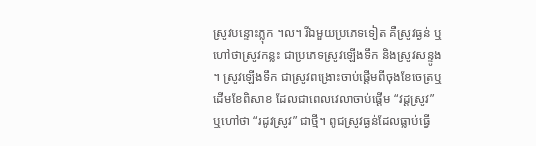ស្រូវបន្ទោះភ្លុក ។ល។ រីឯមួយប្រភេទទៀត គឺស្រូវធ្ងន់ ឬហៅថាស្រូវកន្លះ ជាប្រភេទស្រូវឡើងទឹក និងស្រូវសន្ទូង ។ ស្រូវឡើងទឹក ជាស្រូវពង្រោះចាប់ផ្តើមពីចុងខែចេត្រឬដើមខែពិសាខ ដែលជាពេលវេលាចាប់ផ្តើម “វដ្តស្រូវ” ឬហៅថា “រដូវស្រូវ” ជាថ្មី។ ពូជស្រូវធ្ងន់ដែលធ្លាប់ធ្វើ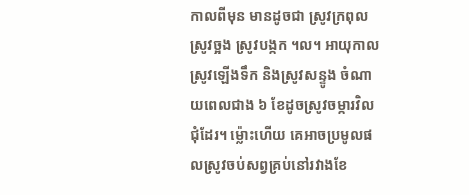កាលពីមុន មានដូចជា ស្រូវក្រពុល ស្រូវច្អង ស្រូវបង្កក ។ល។ អាយុកាលស្រូវឡើងទឹក និងស្រូវសន្ទូង ចំណាយពេលជាង ៦ ខែដូចស្រូវចម្ការវិលជុំដែរ។ ម្ល៉ោះហើយ គេអាចប្រមូលផលស្រូវចប់សព្វគ្រប់នៅរវាងខែ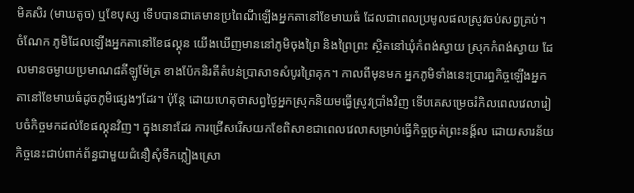មិគសិរ (មាឃតូច) ឬខែបុស្ស ទើបបានជាគេមានប្រពៃណីឡើងអ្នកតានៅខែមាឃធំ ដែលជាពេលប្រមូលផលស្រូវចប់សព្វគ្រប់។ ចំណែក ភូមិដែលឡើងអ្នកតានៅខែផល្គុន យើងឃើញមាននៅភូមិចុងព្រៃ និងព្រៃព្រះ ស្ថិតនៅឃុំកំពង់ស្វាយ ស្រុកកំពង់ស្វាយ ដែលមានចម្ងាយប្រមាណ៨គីឡូម៉ែត្រ ខាងប៉ែកនិរតីតំបន់ប្រាសាទសំបូរព្រៃគុក។ កាលពីមុនមក អ្នកភូមិទាំងនេះប្រារព្ធកិច្ចឡើងអ្នកតានៅខែមាឃធំដូចភូមិផ្សេងៗដែរ។ ប៉ុន្តែ ដោយហេតុថាសព្វថ្ងៃអ្នកស្រុកនិយមធ្វើស្រូវប្រាំងវិញ ទើបគេសម្រេចរំកិលពេលវេលារៀបចំកិច្ចមកដល់ខែផល្គុនវិញ។ ក្នុងនោះដែរ ការជ្រើសរើសយកខែពិសាខជាពេលវេលាសម្រាប់ធ្វើកិច្ចច្រត់ព្រះនង្គ័ល ដោយសារន័យកិច្ចនេះជាប់ពាក់ព័ន្ធជាមួយជំនឿសុំទឹកភ្លៀងស្រោ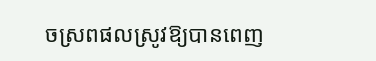ចស្រពផលស្រូវឱ្យបានពេញ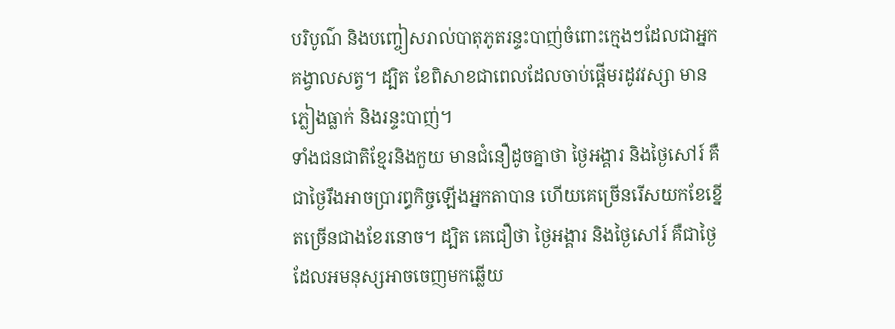បរិបូណ៌ និងបញ្ចៀសរាល់បាតុភូតរន្ទះបាញ់ចំពោះក្មេងៗដែលជាអ្នកគង្វាលសត្វ។ ដ្បិត ខែពិសាខជាពេលដែលចាប់ផ្តើមរដូវវស្សា មានភ្លៀងធ្លាក់ និងរន្ទះបាញ់។
ទាំងជនជាតិខ្មែរនិងកួយ មានជំនឿដូចគ្នាថា ថ្ងៃអង្គារ និងថ្ងៃសៅរ៍ គឺជាថ្ងៃរឹងអាចប្រារព្ធកិច្ចឡើងអ្នកតាបាន ហើយគេច្រើនរើសយកខែខ្នើតច្រើនជាងខែរនោច។ ដ្បិត គេជឿថា ថ្ងៃអង្គារ និងថ្ងៃសៅរ៍ គឺជាថ្ងៃដែលអមនុស្សអាចចេញមកឆ្លើយ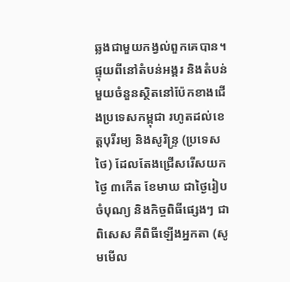ឆ្លងជាមួយកង្វល់ពួកគេបាន។ ផ្ទុយពីនៅតំបន់អង្គរ និងតំបន់មួយចំនួនស្ថិតនៅប៉ែកខាងជើងប្រទេសកម្ពុជា រហូតដល់ខេត្តបុរីរម្យ និងសូរិន្ទ្រ (ប្រទេសថៃ) ដែលតែងជ្រើសរើសយកថ្ងៃ ៣កើត ខែមាឃ ជាថ្ងៃរៀបចំបុណ្យ និងកិច្ចពិធីផ្សេងៗ ជាពិសេស គឺពិធីឡើងអ្នកតា (សូមមើល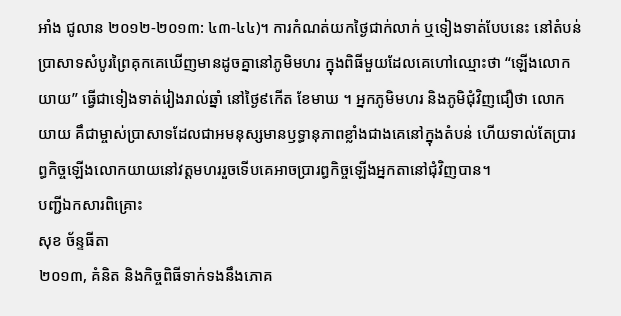អាំង ជូលាន ២០១២-២០១៣: ៤៣-៤៤)។ ការកំណត់យកថ្ងៃជាក់លាក់ ឬទៀងទាត់បែបនេះ នៅតំបន់ប្រាសាទសំបូរព្រៃគុកគេឃើញមានដូចគ្នានៅភូមិមហរ ក្នុងពិធីមួយដែលគេហៅឈ្មោះថា “ឡើងលោកយាយ” ធ្វើជាទៀងទាត់រៀងរាល់ឆ្នាំ នៅថ្ងៃ៩កើត ខែមាឃ ។ អ្នកភូមិមហរ និងភូមិជុំវិញជឿថា លោកយាយ គឹជាម្ចាស់ប្រាសាទដែលជាអមនុស្សមានឫទ្ធានុភាពខ្លាំងជាងគេនៅក្នុងតំបន់ ហើយទាល់តែប្រារព្ធកិច្ចឡើងលោកយាយនៅវត្តមហររួចទើបគេអាចប្រារព្ធកិច្ចឡើងអ្នកតានៅជុំវិញបាន។
បញ្ជីឯកសារពិគ្រោះ
សុខ ច័ន្ទធីតា
២០១៣, គំនិត និងកិច្ចពិធីទាក់ទងនឹងភោគ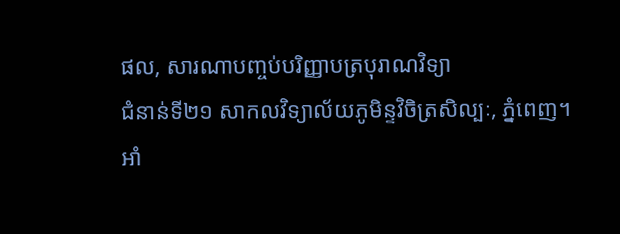ផល, សារណាបញ្ចប់បរិញ្ញាបត្របុរាណវិទ្យា
ជំនាន់ទី២១ សាកលវិទ្យាល័យភូមិន្ទវិចិត្រសិល្បៈ, ភ្នំពេញ។
អាំ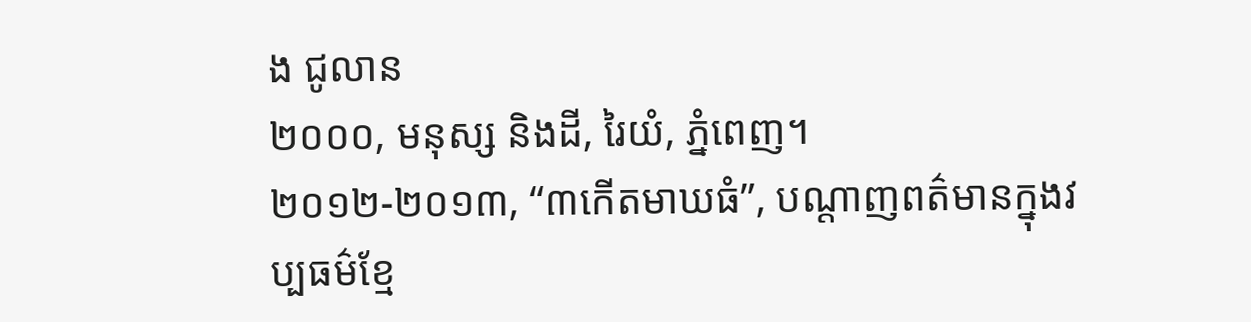ង ជូលាន
២០០០, មនុស្ស និងដី, រៃយំ, ភ្នំពេញ។
២០១២-២០១៣, “៣កើតមាឃធំ”, បណ្តាញពត៌មានក្នុងវប្បធម៌ខ្មែ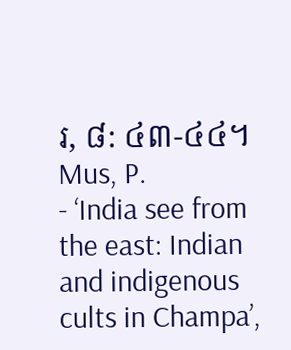រ, ៨: ៤៣-៤៤។
Mus, P.
- ‘India see from the east: Indian and indigenous cults in Champa’,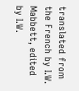translated from the French by I.W. Mabbett, edited by I.W.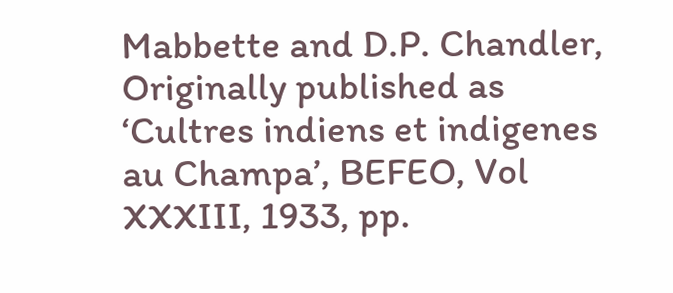Mabbette and D.P. Chandler, Originally published as ‘Cultres indiens et indigenes au Champa’, BEFEO, Vol XXXIII, 1933, pp.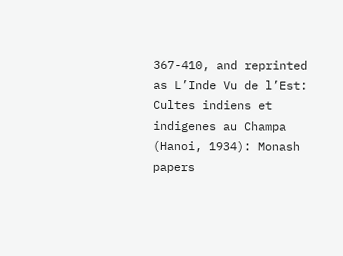367-410, and reprinted as L’Inde Vu de l’Est: Cultes indiens et indigenes au Champa (Hanoi, 1934): Monash papers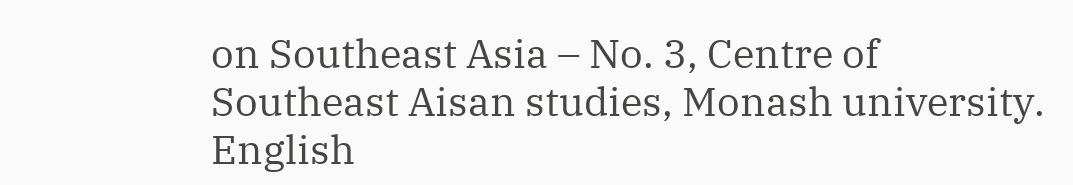on Southeast Asia – No. 3, Centre of Southeast Aisan studies, Monash university.
English